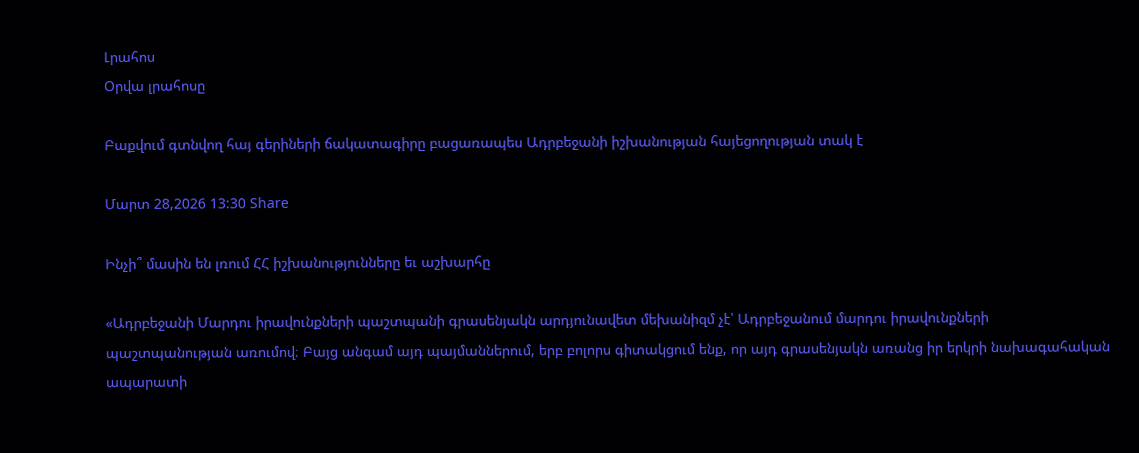Լրահոս
Օրվա լրահոսը

Բաքվում գտնվող հայ գերիների ճակատագիրը բացառապես Ադրբեջանի իշխանության հայեցողության տակ է

Մարտ 28,2026 13:30 Share

Ինչի՞ մասին են լռում ՀՀ իշխանությունները եւ աշխարհը

«Ադրբեջանի Մարդու իրավունքների պաշտպանի գրասենյակն արդյունավետ մեխանիզմ չէ՝ Ադրբեջանում մարդու իրավունքների պաշտպանության առումով։ Բայց անգամ այդ պայմաններում, երբ բոլորս գիտակցում ենք, որ այդ գրասենյակն առանց իր երկրի նախագահական ապարատի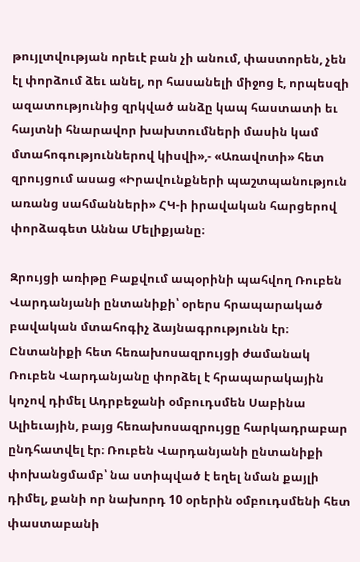թույլտվության որեւէ բան չի անում, փաստորեն, չեն էլ փորձում ձեւ անել, որ հասանելի միջոց է, որպեսզի ազատությունից զրկված անձը կապ հաստատի եւ հայտնի հնարավոր խախտումների մասին կամ մտահոգություններով կիսվի»,- «Առավոտի» հետ զրույցում ասաց «Իրավունքների պաշտպանություն առանց սահմանների» ՀԿ-ի իրավական հարցերով փորձագետ Աննա Մելիքյանը։

Զրույցի առիթը Բաքվում ապօրինի պահվող Ռուբեն Վարդանյանի ընտանիքի՝ օրերս հրապարակած բավական մտահոգիչ ձայնագրությունն էր։ Ընտանիքի հետ հեռախոսազրույցի ժամանակ Ռուբեն Վարդանյանը փորձել է հրապարակային կոչով դիմել Ադրբեջանի օմբուդսմեն Սաբինա Ալիեւային, բայց հեռախոսազրույցը հարկադրաբար ընդհատվել էր։ Ռուբեն Վարդանյանի ընտանիքի փոխանցմամբ՝ նա ստիպված է եղել նման քայլի դիմել, քանի որ նախորդ 10 օրերին օմբուդսմենի հետ փաստաբանի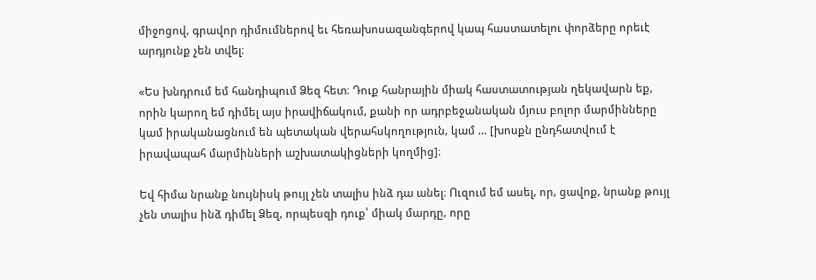միջոցով, գրավոր դիմումներով եւ հեռախոսազանգերով կապ հաստատելու փորձերը որեւէ արդյունք չեն տվել։

«Ես խնդրում եմ հանդիպում Ձեզ հետ։ Դուք հանրային միակ հաստատության ղեկավարն եք, որին կարող եմ դիմել այս իրավիճակում, քանի որ ադրբեջանական մյուս բոլոր մարմինները կամ իրականացնում են պետական վերահսկողություն, կամ … [խոսքն ընդհատվում է իրավապահ մարմինների աշխատակիցների կողմից]։

Եվ հիմա նրանք նույնիսկ թույլ չեն տալիս ինձ դա անել։ Ուզում եմ ասել, որ, ցավոք, նրանք թույլ չեն տալիս ինձ դիմել Ձեզ, որպեսզի դուք՝ միակ մարդը, որը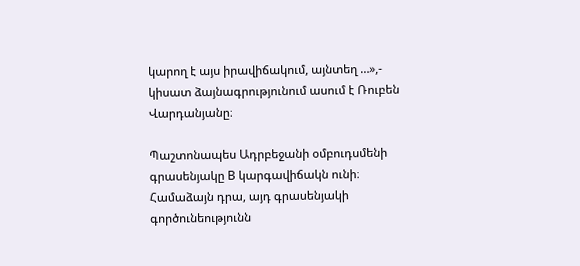կարող է այս իրավիճակում, այնտեղ …»,- կիսատ ձայնագրությունում ասում է Ռուբեն Վարդանյանը։

Պաշտոնապես Ադրբեջանի օմբուդսմենի գրասենյակը B կարգավիճակն ունի։ Համաձայն դրա, այդ գրասենյակի գործունեությունն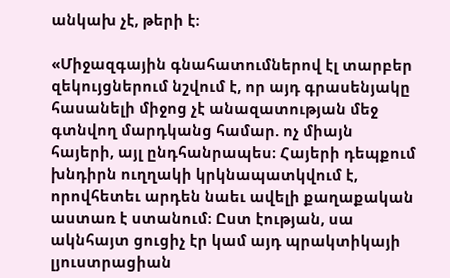անկախ չէ, թերի է։

«Միջազգային գնահատումներով էլ տարբեր զեկույցներում նշվում է, որ այդ գրասենյակը հասանելի միջոց չէ անազատության մեջ գտնվող մարդկանց համար. ոչ միայն հայերի, այլ ընդհանրապես։ Հայերի դեպքում խնդիրն ուղղակի կրկնապատկվում է, որովհետեւ արդեն նաեւ ավելի քաղաքական աստառ է ստանում։ Ըստ էության, սա ակնհայտ ցուցիչ էր կամ այդ պրակտիկայի լյուստրացիան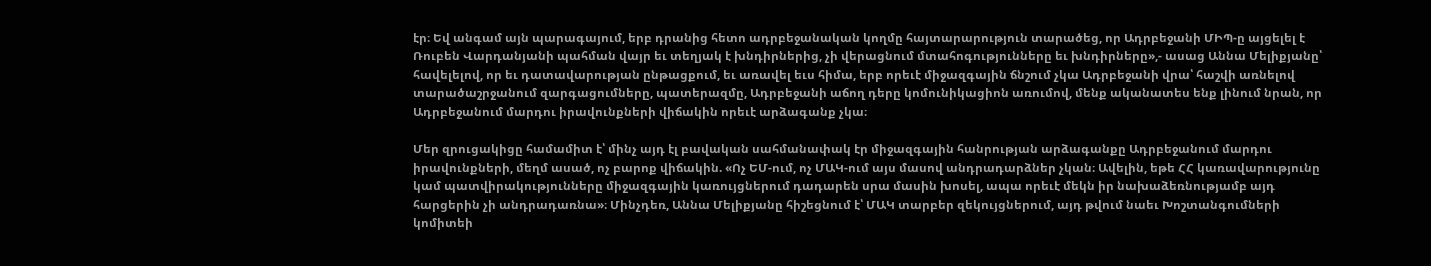էր։ Եվ անգամ այն պարագայում, երբ դրանից հետո ադրբեջանական կողմը հայտարարություն տարածեց, որ Ադրբեջանի ՄԻՊ-ը այցելել է Ռուբեն Վարդանյանի պահման վայր եւ տեղյակ է խնդիրներից, չի վերացնում մտահոգությունները եւ խնդիրները»,- ասաց Աննա Մելիքյանը՝ հավելելով, որ եւ դատավարության ընթացքում, եւ առավել եւս հիմա, երբ որեւէ միջազգային ճնշում չկա Ադրբեջանի վրա՝ հաշվի առնելով տարածաշրջանում զարգացումները, պատերազմը, Ադրբեջանի աճող դերը կոմունիկացիոն առումով, մենք ականատես ենք լինում նրան, որ Ադրբեջանում մարդու իրավունքների վիճակին որեւէ արձագանք չկա։

Մեր զրուցակիցը համամիտ է՝ մինչ այդ էլ բավական սահմանափակ էր միջազգային հանրության արձագանքը Ադրբեջանում մարդու իրավունքների, մեղմ ասած, ոչ բարոք վիճակին. «Ոչ ԵՄ-ում, ոչ ՄԱԿ-ում այս մասով անդրադարձներ չկան։ Ավելին, եթե ՀՀ կառավարությունը կամ պատվիրակությունները միջազգային կառույցներում դադարեն սրա մասին խոսել, ապա որեւէ մեկն իր նախաձեռնությամբ այդ հարցերին չի անդրադառնա»։ Մինչդեռ, Աննա Մելիքյանը հիշեցնում է՝ ՄԱԿ տարբեր զեկույցներում, այդ թվում նաեւ Խոշտանգումների կոմիտեի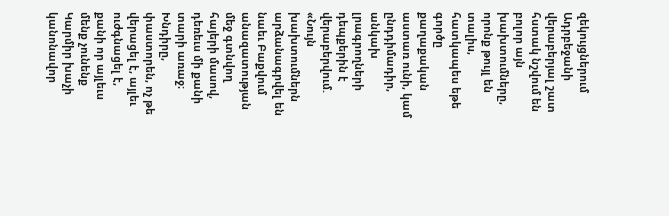զեկույցներում Ադրբեջանի վերաբերյալ շատ հստակ նշվում են բոլոր այն խախտումները, որոնք թույլ են տալիս, հատկապես եթե գործը քաղաքական աստառ ունի, կամ ընդդիմադիր, անկախ լրագրողների դեպքերին է վերաբերվում. «Նույն խախտումներն արձանագրվել են նաեւ Բաքվում անազատության մեջ գտնվող հայերի մասով, դեռեւս մի քանի տարի առաջ։ Խնդիրը, փաստորեն, ոչ թե վերացել է, այլեւ ուժգնացել է, քանի որ այլեւս մենք չունենք Կարմիր խաչի կանոնավոր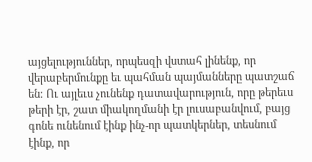այցելություններ, որպեսզի վստահ լինենք, որ վերաբերմունքը եւ պահման պայմանները պատշաճ են։ Ու այլեւս չունենք դատավարություն, որը թերեւս թերի էր, շատ միակողմանի էր լուսաբանվում, բայց գոնե ունենում էինք ինչ-որ պատկերներ, տեսնում էինք, որ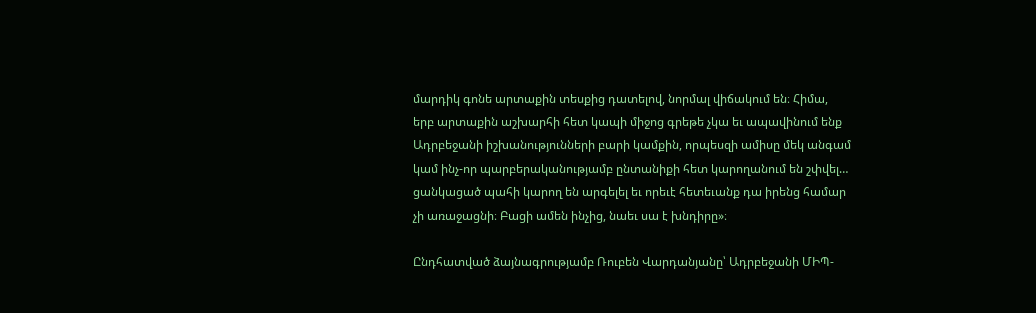մարդիկ գոնե արտաքին տեսքից դատելով, նորմալ վիճակում են։ Հիմա, երբ արտաքին աշխարհի հետ կապի միջոց գրեթե չկա եւ ապավինում ենք Ադրբեջանի իշխանությունների բարի կամքին, որպեսզի ամիսը մեկ անգամ կամ ինչ-որ պարբերականությամբ ընտանիքի հետ կարողանում են շփվել… ցանկացած պահի կարող են արգելել եւ որեւէ հետեւանք դա իրենց համար չի առաջացնի։ Բացի ամեն ինչից, նաեւ սա է խնդիրը»։

Ընդհատված ձայնագրությամբ Ռուբեն Վարդանյանը՝ Ադրբեջանի ՄԻՊ-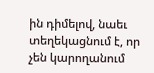ին դիմելով, նաեւ տեղեկացնում է, որ չեն կարողանում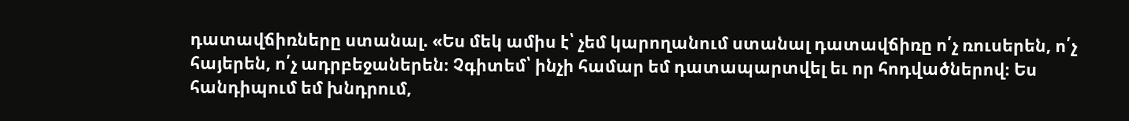դատավճիռները ստանալ. «Ես մեկ ամիս է՝ չեմ կարողանում ստանալ դատավճիռը ո՛չ ռուսերեն, ո՛չ հայերեն, ո՛չ ադրբեջաներեն։ Չգիտեմ՝ ինչի համար եմ դատապարտվել եւ որ հոդվածներով։ Ես հանդիպում եմ խնդրում,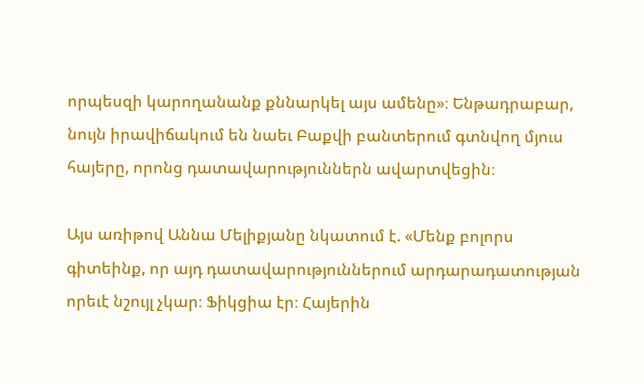որպեսզի կարողանանք քննարկել այս ամենը»։ Ենթադրաբար, նույն իրավիճակում են նաեւ Բաքվի բանտերում գտնվող մյուս հայերը, որոնց դատավարություններն ավարտվեցին։

Այս առիթով Աննա Մելիքյանը նկատում է. «Մենք բոլորս գիտեինք, որ այդ դատավարություններում արդարադատության որեւէ նշույլ չկար։ Ֆիկցիա էր։ Հայերին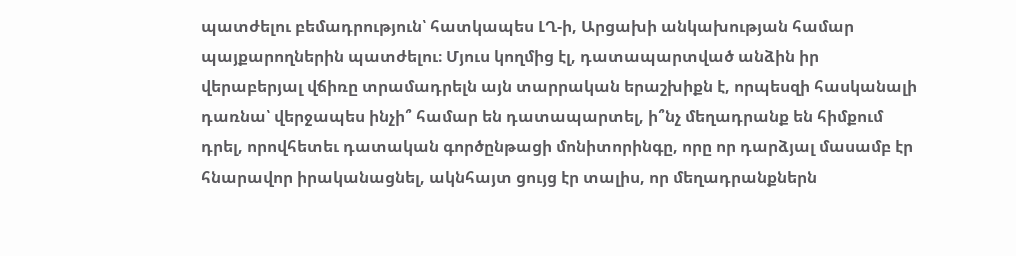պատժելու բեմադրություն՝ հատկապես ԼՂ-ի, Արցախի անկախության համար պայքարողներին պատժելու։ Մյուս կողմից էլ, դատապարտված անձին իր վերաբերյալ վճիռը տրամադրելն այն տարրական երաշխիքն է, որպեսզի հասկանալի դառնա՝ վերջապես ինչի՞ համար են դատապարտել, ի՞նչ մեղադրանք են հիմքում դրել, որովհետեւ դատական գործընթացի մոնիտորինգը, որը որ դարձյալ մասամբ էր հնարավոր իրականացնել, ակնհայտ ցույց էր տալիս, որ մեղադրանքներն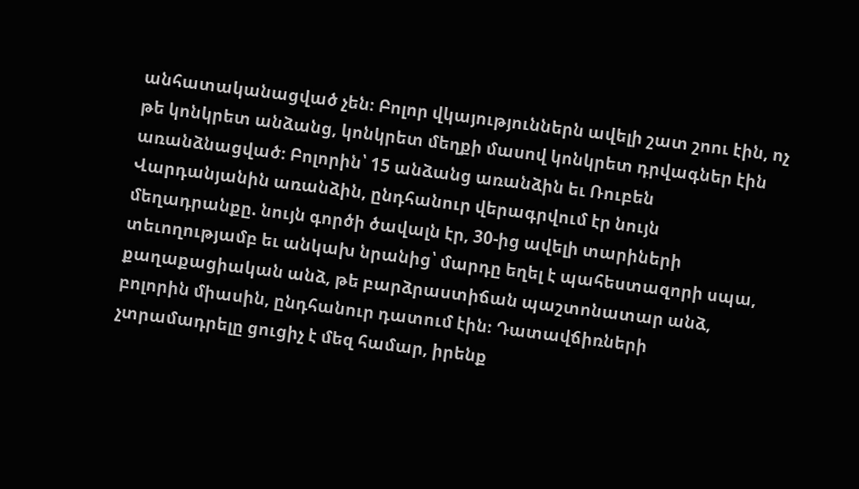անհատականացված չեն։ Բոլոր վկայություններն ավելի շատ շոու էին, ոչ թե կոնկրետ անձանց, կոնկրետ մեղքի մասով կոնկրետ դրվագներ էին առանձնացված։ Բոլորին՝ 15 անձանց առանձին եւ Ռուբեն Վարդանյանին առանձին, ընդհանուր վերագրվում էր նույն մեղադրանքը. նույն գործի ծավալն էր, 30-ից ավելի տարիների տեւողությամբ եւ անկախ նրանից՝ մարդը եղել է պահեստազորի սպա, քաղաքացիական անձ, թե բարձրաստիճան պաշտոնատար անձ, բոլորին միասին, ընդհանուր դատում էին։ Դատավճիռների չտրամադրելը ցուցիչ է մեզ համար, իրենք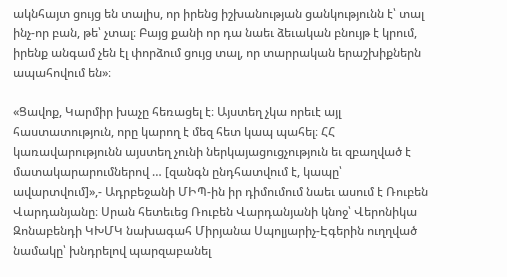ակնհայտ ցույց են տալիս, որ իրենց իշխանության ցանկությունն է՝ տալ ինչ-որ բան, թե՝ չտալ։ Բայց քանի որ դա նաեւ ձեւական բնույթ է կրում, իրենք անգամ չեն էլ փորձում ցույց տալ, որ տարրական երաշխիքներն ապահովում են»։

«Ցավոք, Կարմիր խաչը հեռացել է։ Այստեղ չկա որեւէ այլ հաստատություն, որը կարող է մեզ հետ կապ պահել։ ՀՀ կառավարությունն այստեղ չունի ներկայացուցչություն եւ զբաղված է մատակարարումներով … [զանգն ընդհատվում է, կապը՝ ավարտվում]»,- Ադրբեջանի ՄԻՊ-ին իր դիմումում նաեւ ասում է Ռուբեն Վարդանյանը։ Սրան հետեւեց Ռուբեն Վարդանյանի կնոջ՝ Վերոնիկա Զոնաբենդի ԿԽՄԿ նախագահ Միրյանա Սպոլյարիչ-Էգերին ուղղված նամակը՝ խնդրելով պարզաբանել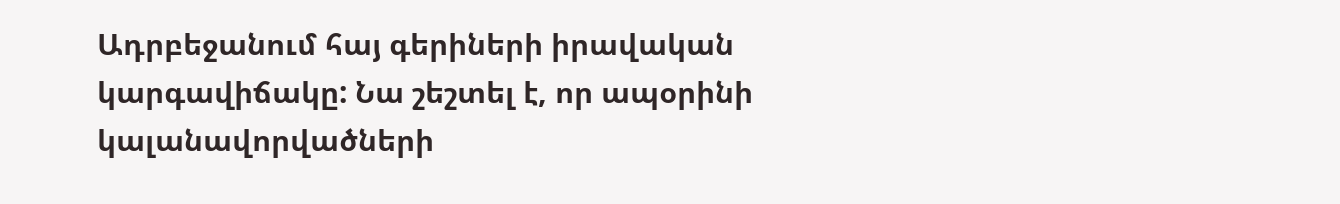Ադրբեջանում հայ գերիների իրավական կարգավիճակը: Նա շեշտել է, որ ապօրինի կալանավորվածների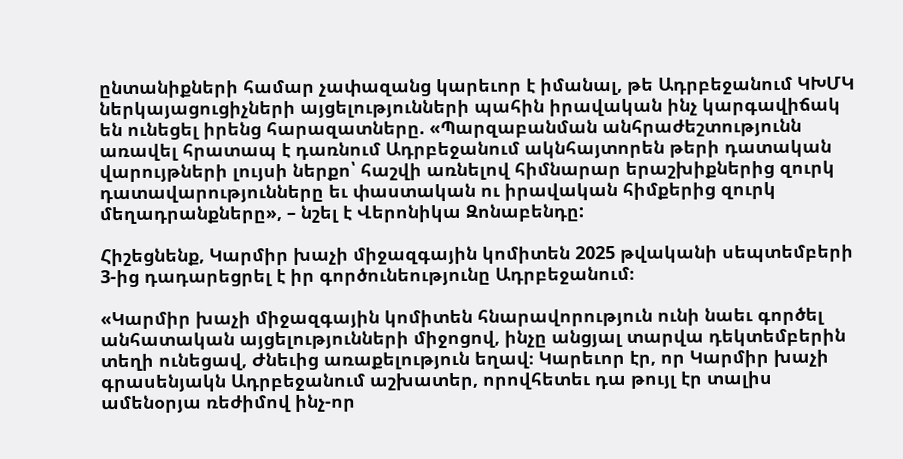ընտանիքների համար չափազանց կարեւոր է իմանալ, թե Ադրբեջանում ԿԽՄԿ ներկայացուցիչների այցելությունների պահին իրավական ինչ կարգավիճակ են ունեցել իրենց հարազատները. «Պարզաբանման անհրաժեշտությունն առավել հրատապ է դառնում Ադրբեջանում ակնհայտորեն թերի դատական վարույթների լույսի ներքո՝ հաշվի առնելով հիմնարար երաշխիքներից զուրկ դատավարությունները եւ փաստական ու իրավական հիմքերից զուրկ մեղադրանքները», – նշել է Վերոնիկա Զոնաբենդը:

Հիշեցնենք, Կարմիր խաչի միջազգային կոմիտեն 2025 թվականի սեպտեմբերի 3-ից դադարեցրել է իր գործունեությունը Ադրբեջանում։

«Կարմիր խաչի միջազգային կոմիտեն հնարավորություն ունի նաեւ գործել անհատական այցելությունների միջոցով, ինչը անցյալ տարվա դեկտեմբերին տեղի ունեցավ, Ժնեւից առաքելություն եղավ։ Կարեւոր էր, որ Կարմիր խաչի գրասենյակն Ադրբեջանում աշխատեր, որովհետեւ դա թույլ էր տալիս ամենօրյա ռեժիմով ինչ-որ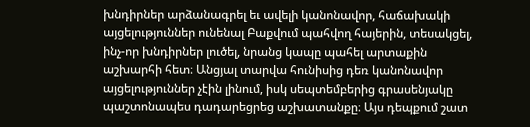խնդիրներ արձանագրել եւ ավելի կանոնավոր, հաճախակի այցելություններ ունենալ Բաքվում պահվող հայերին, տեսակցել, ինչ-որ խնդիրներ լուծել, նրանց կապը պահել արտաքին աշխարհի հետ։ Անցյալ տարվա հունիսից դեռ կանոնավոր այցելություններ չէին լինում, իսկ սեպտեմբերից գրասենյակը պաշտոնապես դադարեցրեց աշխատանքը։ Այս դեպքում շատ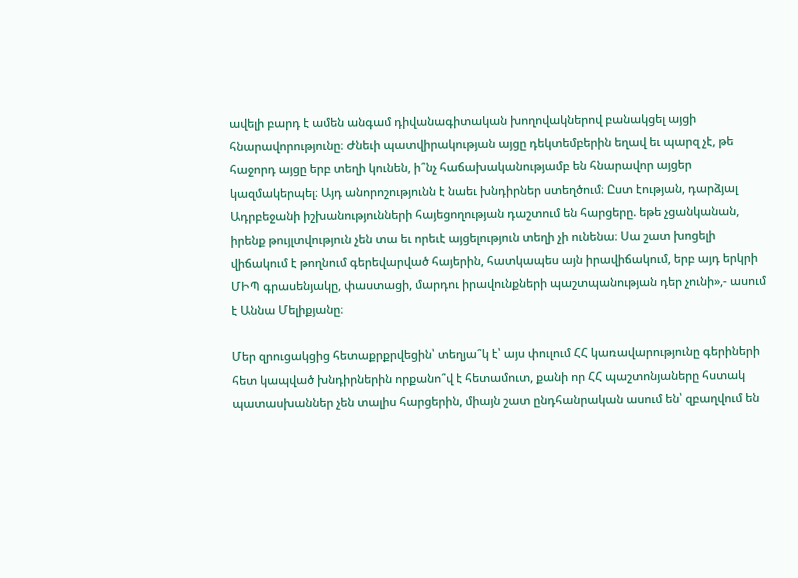ավելի բարդ է ամեն անգամ դիվանագիտական խողովակներով բանակցել այցի հնարավորությունը։ Ժնեւի պատվիրակության այցը դեկտեմբերին եղավ եւ պարզ չէ, թե հաջորդ այցը երբ տեղի կունեն, ի՞նչ հաճախականությամբ են հնարավոր այցեր կազմակերպել։ Այդ անորոշությունն է նաեւ խնդիրներ ստեղծում։ Ըստ էության, դարձյալ Ադրբեջանի իշխանությունների հայեցողության դաշտում են հարցերը. եթե չցանկանան, իրենք թույլտվություն չեն տա եւ որեւէ այցելություն տեղի չի ունենա։ Սա շատ խոցելի վիճակում է թողնում գերեվարված հայերին, հատկապես այն իրավիճակում, երբ այդ երկրի ՄԻՊ գրասենյակը, փաստացի, մարդու իրավունքների պաշտպանության դեր չունի»,- ասում է Աննա Մելիքյանը։

Մեր զրուցակցից հետաքրքրվեցին՝ տեղյա՞կ է՝ այս փուլում ՀՀ կառավարությունը գերիների հետ կապված խնդիրներին որքանո՞վ է հետամուտ, քանի որ ՀՀ պաշտոնյաները հստակ պատասխաններ չեն տալիս հարցերին, միայն շատ ընդհանրական ասում են՝ զբաղվում են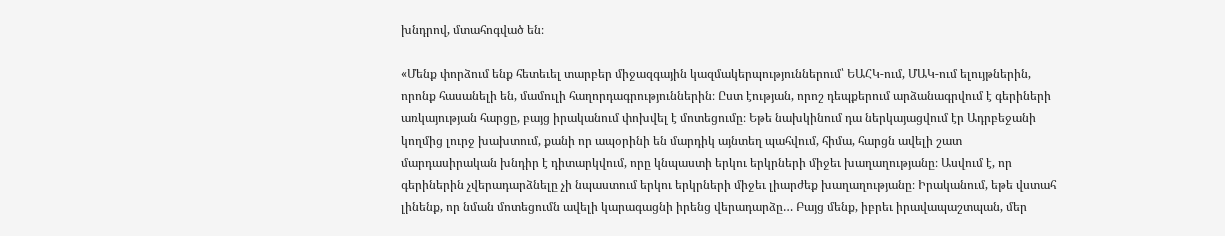խնդրով, մտահոգված են։

«Մենք փորձում ենք հետեւել տարբեր միջազգային կազմակերպություններում՝ ԵԱՀԿ-ում, ՄԱԿ-ում ելույթներին, որոնք հասանելի են, մամուլի հաղորդագրություններին։ Ըստ էության, որոշ դեպքերում արձանագրվում է գերիների առկայության հարցը, բայց իրականում փոխվել է մոտեցումը։ Եթե նախկինում դա ներկայացվում էր Ադրբեջանի կողմից լուրջ խախտում, քանի որ ապօրինի են մարդիկ այնտեղ պահվում, հիմա, հարցն ավելի շատ մարդասիրական խնդիր է դիտարկվում, որը կնպաստի երկու երկրների միջեւ խաղաղությանը։ Ասվում է, որ գերիներին չվերադարձնելը չի նպաստում երկու երկրների միջեւ լիարժեք խաղաղությանը։ Իրականում, եթե վստահ լինենք, որ նման մոտեցումն ավելի կարագացնի իրենց վերադարձը… Բայց մենք, իբրեւ իրավապաշտպան, մեր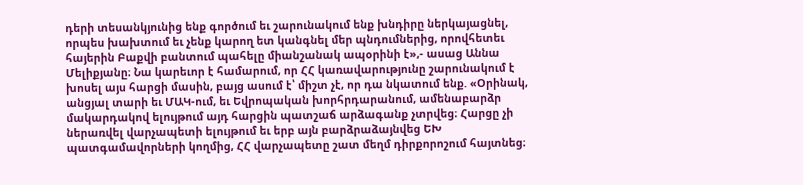դերի տեսանկյունից ենք գործում եւ շարունակում ենք խնդիրը ներկայացնել, որպես խախտում եւ չենք կարող ետ կանգնել մեր պնդումներից, որովհետեւ հայերին Բաքվի բանտում պահելը միանշանակ ապօրինի է»,- ասաց Աննա Մելիքյանը։ Նա կարեւոր է համարում, որ ՀՀ կառավարությունը շարունակում է խոսել այս հարցի մասին, բայց ասում է՝ միշտ չէ, որ դա նկատում ենք. «Օրինակ, անցյալ տարի եւ ՄԱԿ-ում, եւ Եվրոպական խորհրդարանում, ամենաբարձր մակարդակով ելույթում այդ հարցին պատշաճ արձագանք չտրվեց։ Հարցը չի ներառվել վարչապետի ելույթում եւ երբ այն բարձրաձայնվեց ԵԽ պատգամավորների կողմից, ՀՀ վարչապետը շատ մեղմ դիրքորոշում հայտնեց։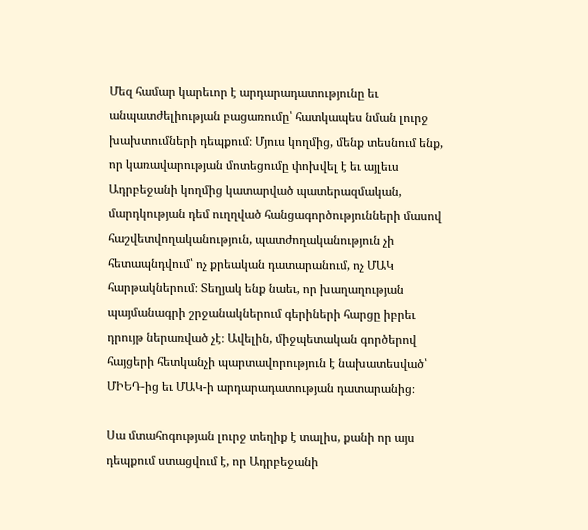Մեզ համար կարեւոր է արդարադատությունը եւ անպատժելիության բացառումը՝ հատկապես նման լուրջ խախտումների դեպքում։ Մյուս կողմից, մենք տեսնում ենք, որ կառավարության մոտեցումը փոխվել է եւ այլեւս Ադրբեջանի կողմից կատարված պատերազմական, մարդկության դեմ ուղղված հանցագործությունների մասով հաշվետվողականություն, պատժողականություն չի հետապնդվում՝ ոչ քրեական դատարանում, ոչ ՄԱԿ հարթակներում։ Տեղյակ ենք նաեւ, որ խաղաղության պայմանագրի շրջանակներում գերիների հարցը իբրեւ դրույթ ներառված չէ։ Ավելին, միջպետական գործերով հայցերի հետկանչի պարտավորություն է նախատեսված՝ ՄԻԵԴ-ից եւ ՄԱԿ-ի արդարադատության դատարանից։

Սա մտահոգության լուրջ տեղիք է տալիս, քանի որ այս դեպքում ստացվում է, որ Ադրբեջանի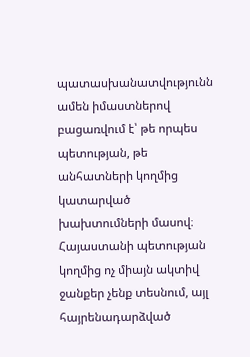պատասխանատվությունն ամեն իմաստներով բացառվում է՝ թե որպես պետության, թե անհատների կողմից կատարված խախտումների մասով։ Հայաստանի պետության կողմից ոչ միայն ակտիվ ջանքեր չենք տեսնում, այլ հայրենադարձված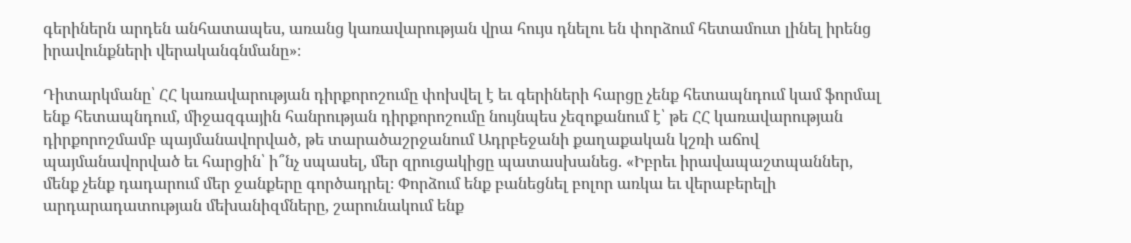գերիներն արդեն անհատապես, առանց կառավարության վրա հույս դնելու են փորձում հետամուտ լինել իրենց իրավունքների վերականգնմանը»։

Դիտարկմանը՝ ՀՀ կառավարության դիրքորոշումը փոխվել է եւ գերիների հարցը չենք հետապնդում կամ ֆորմալ ենք հետապնդում, միջազգային հանրության դիրքորոշումը նույնպես չեզոքանում է՝ թե ՀՀ կառավարության դիրքորոշմամբ պայմանավորված, թե տարածաշրջանում Ադրբեջանի քաղաքական կշռի աճով պայմանավորված եւ հարցին՝ ի՞նչ սպասել, մեր զրուցակիցը պատասխանեց. «Իբրեւ իրավապաշտպաններ, մենք չենք դադարում մեր ջանքերը գործադրել։ Փորձում ենք բանեցնել բոլոր առկա եւ վերաբերելի արդարադատության մեխանիզմները, շարունակում ենք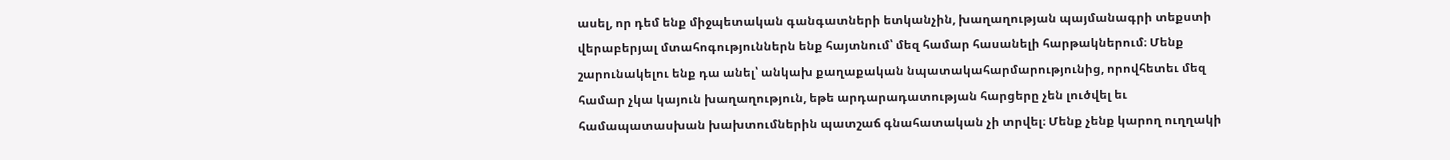ասել, որ դեմ ենք միջպետական գանգատների ետկանչին, խաղաղության պայմանագրի տեքստի վերաբերյալ մտահոգություններն ենք հայտնում՝ մեզ համար հասանելի հարթակներում։ Մենք շարունակելու ենք դա անել՝ անկախ քաղաքական նպատակահարմարությունից, որովհետեւ մեզ համար չկա կայուն խաղաղություն, եթե արդարադատության հարցերը չեն լուծվել եւ համապատասխան խախտումներին պատշաճ գնահատական չի տրվել։ Մենք չենք կարող ուղղակի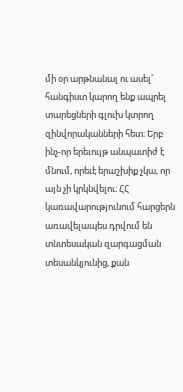մի օր արթնանալ ու ասել՝ հանգիստ կարող ենք ապրել տարեցների գլուխ կտրող զինվորականների հետ։ Երբ ինչ-որ երեւույթ անպատիժ է մնում, որեւէ երաշխիք չկա, որ այն չի կրկնվելու։ ՀՀ կառավարությունում հարցերն առավելապես դրվում են տնտեսական զարգացման տեսանկյունից, քան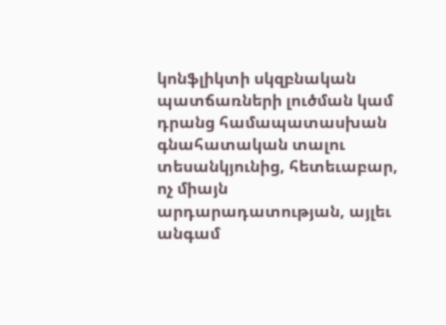կոնֆլիկտի սկզբնական պատճառների լուծման կամ դրանց համապատասխան գնահատական տալու տեսանկյունից, հետեւաբար, ոչ միայն արդարադատության, այլեւ անգամ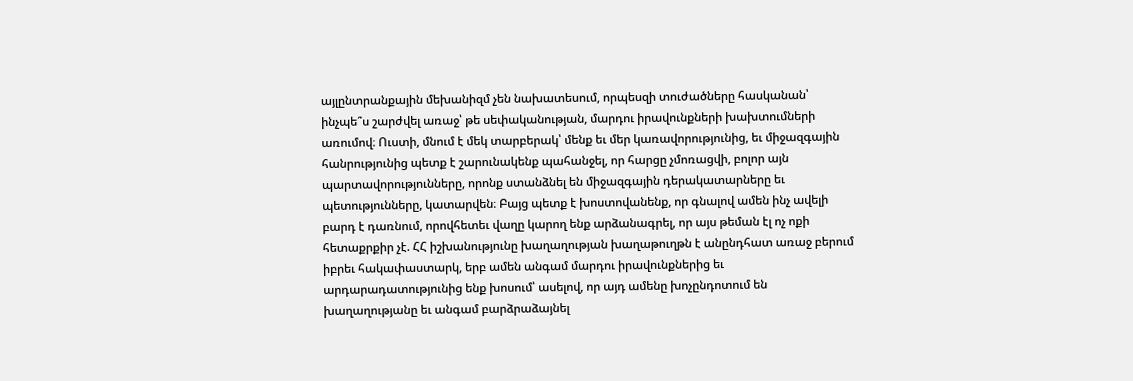այլընտրանքային մեխանիզմ չեն նախատեսում, որպեսզի տուժածները հասկանան՝ ինչպե՞ս շարժվել առաջ՝ թե սեփականության, մարդու իրավունքների խախտումների առումով։ Ուստի, մնում է մեկ տարբերակ՝ մենք եւ մեր կառավորությունից, եւ միջազգային հանրությունից պետք է շարունակենք պահանջել, որ հարցը չմոռացվի, բոլոր այն պարտավորությունները, որոնք ստանձնել են միջազգային դերակատարները եւ պետությունները, կատարվեն։ Բայց պետք է խոստովանենք, որ գնալով ամեն ինչ ավելի բարդ է դառնում, որովհետեւ վաղը կարող ենք արձանագրել, որ այս թեման էլ ոչ ոքի հետաքրքիր չէ. ՀՀ իշխանությունը խաղաղության խաղաթուղթն է անընդհատ առաջ բերում իբրեւ հակափաստարկ, երբ ամեն անգամ մարդու իրավունքներից եւ արդարադատությունից ենք խոսում՝ ասելով, որ այդ ամենը խոչընդոտում են խաղաղությանը եւ անգամ բարձրաձայնել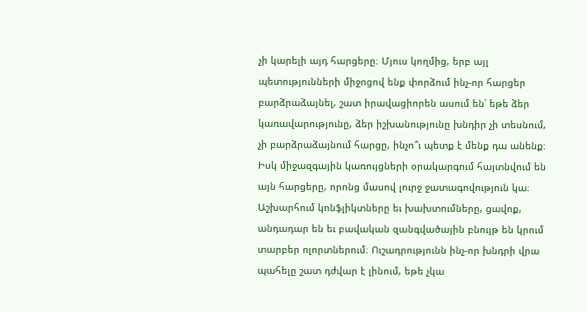չի կարելի այդ հարցերը։ Մյուս կողմից, երբ այլ պետությունների միջոցով ենք փորձում ինչ-որ հարցեր բարձրաձայնել, շատ իրավացիորեն ասում են՝ եթե ձեր կառավարությունը, ձեր իշխանությունը խնդիր չի տեսնում, չի բարձրաձայնում հարցը, ինչո՞ւ պետք է մենք դա անենք։ Իսկ միջազգային կառույցների օրակարգում հայտնվում են այն հարցերը, որոնց մասով լուրջ ջատագովություն կա։ Աշխարհում կոնֆլիկտները եւ խախտումները, ցավոք, անդադար են եւ բավական զանգվածային բնույթ են կրում տարբեր ոլորտներում։ Ուշադրությունն ինչ-որ խնդրի վրա պահելը շատ դժվար է լինում, եթե չկա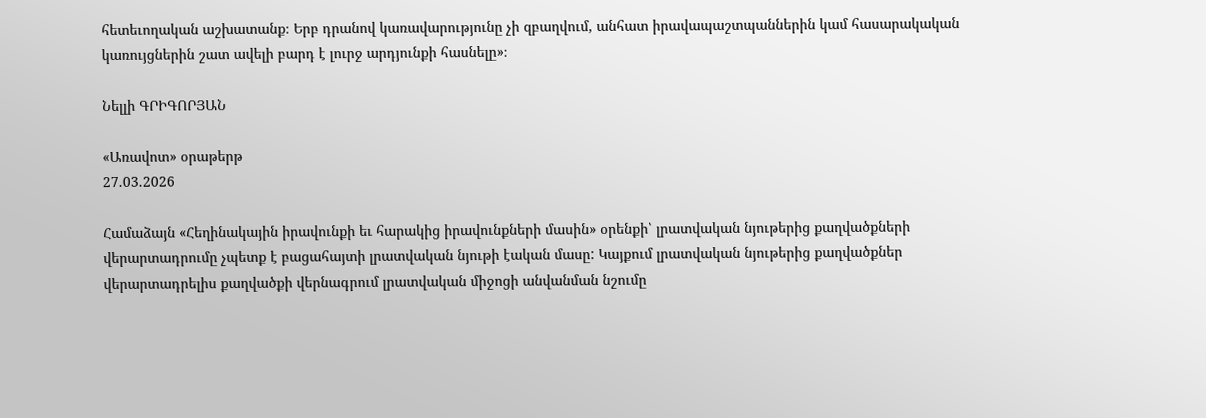հետեւողական աշխատանք։ Երբ դրանով կառավարությունը չի զբաղվում, անհատ իրավապաշտպաններին կամ հասարակական կառույցներին շատ ավելի բարդ է լուրջ արդյունքի հասնելը»։

Նելլի ԳՐԻԳՈՐՅԱՆ

«Առավոտ» օրաթերթ
27.03.2026

Համաձայն «Հեղինակային իրավունքի եւ հարակից իրավունքների մասին» օրենքի՝ լրատվական նյութերից քաղվածքների վերարտադրումը չպետք է բացահայտի լրատվական նյութի էական մասը: Կայքում լրատվական նյութերից քաղվածքներ վերարտադրելիս քաղվածքի վերնագրում լրատվական միջոցի անվանման նշումը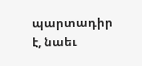պարտադիր է, նաեւ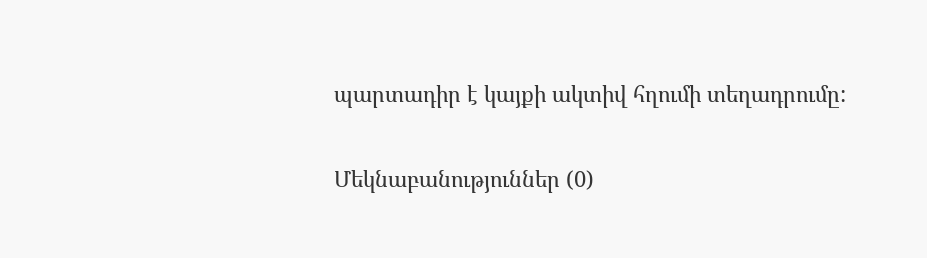պարտադիր է կայքի ակտիվ հղումի տեղադրումը:

Մեկնաբանություններ (0)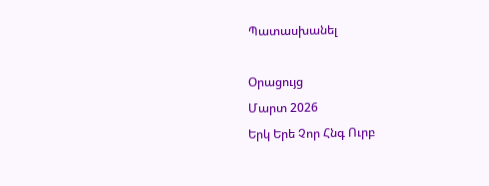Պատասխանել

Օրացույց
Մարտ 2026
Երկ Երե Չոր Հնգ Ուրբ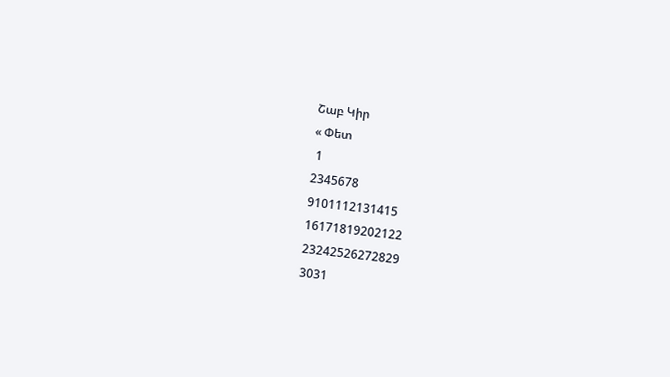Շաբ Կիր
« Փետ
 1
2345678
9101112131415
16171819202122
23242526272829
3031